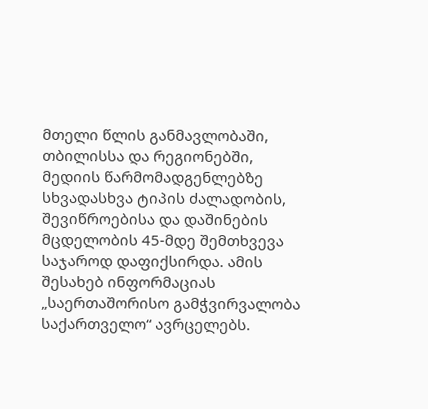მთელი წლის განმავლობაში, თბილისსა და რეგიონებში, მედიის წარმომადგენლებზე სხვადასხვა ტიპის ძალადობის, შევიწროებისა და დაშინების მცდელობის 45-მდე შემთხვევა საჯაროდ დაფიქსირდა. ამის შესახებ ინფორმაციას „საერთაშორისო გამჭვირვალობა საქართველო“ ავრცელებს.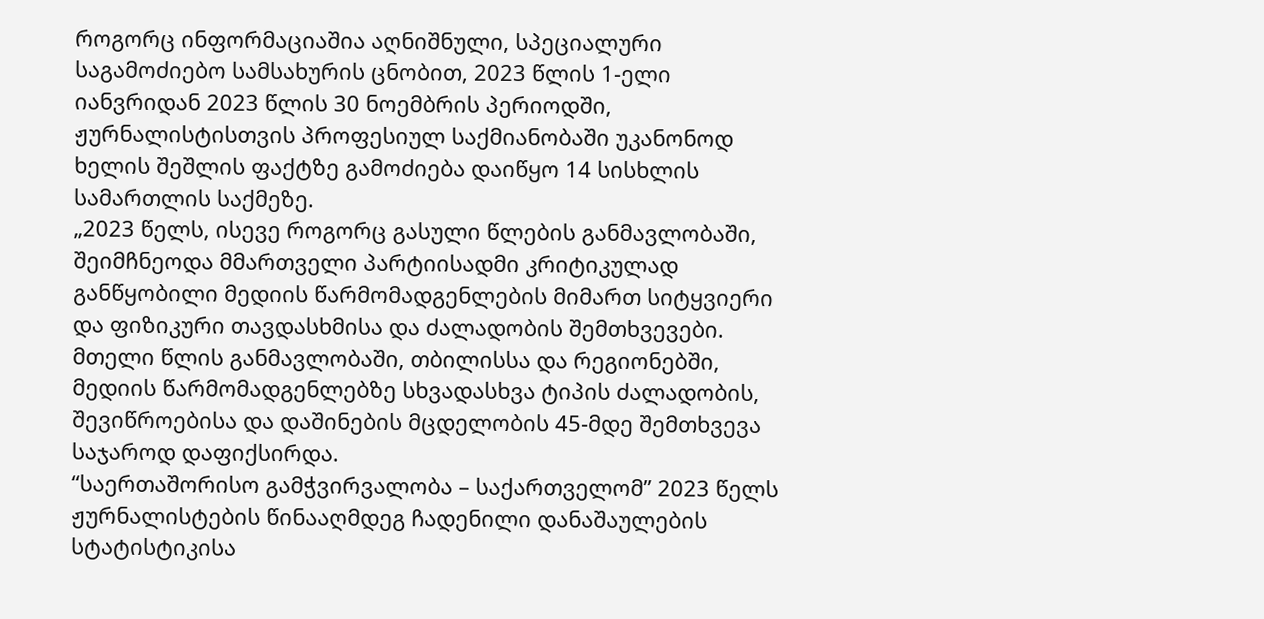როგორც ინფორმაციაშია აღნიშნული, სპეციალური საგამოძიებო სამსახურის ცნობით, 2023 წლის 1-ელი იანვრიდან 2023 წლის 30 ნოემბრის პერიოდში, ჟურნალისტისთვის პროფესიულ საქმიანობაში უკანონოდ ხელის შეშლის ფაქტზე გამოძიება დაიწყო 14 სისხლის სამართლის საქმეზე.
„2023 წელს, ისევე როგორც გასული წლების განმავლობაში, შეიმჩნეოდა მმართველი პარტიისადმი კრიტიკულად განწყობილი მედიის წარმომადგენლების მიმართ სიტყვიერი და ფიზიკური თავდასხმისა და ძალადობის შემთხვევები. მთელი წლის განმავლობაში, თბილისსა და რეგიონებში, მედიის წარმომადგენლებზე სხვადასხვა ტიპის ძალადობის, შევიწროებისა და დაშინების მცდელობის 45-მდე შემთხვევა საჯაროდ დაფიქსირდა.
“საერთაშორისო გამჭვირვალობა – საქართველომ” 2023 წელს ჟურნალისტების წინააღმდეგ ჩადენილი დანაშაულების სტატისტიკისა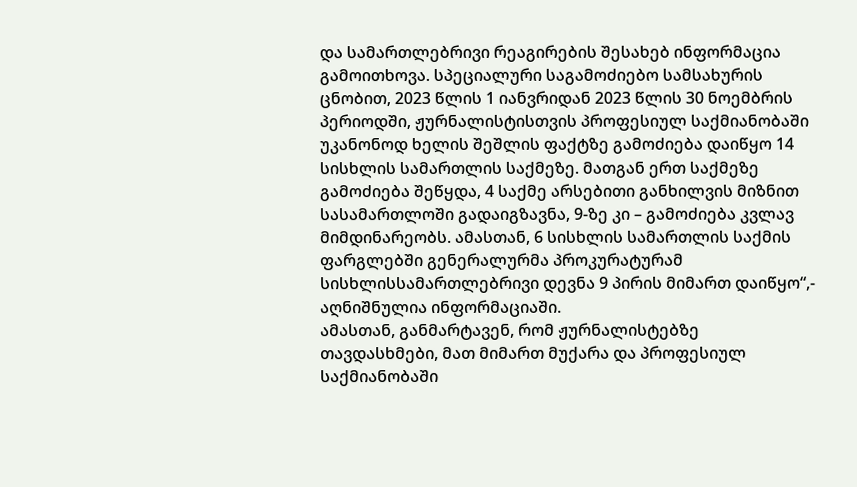და სამართლებრივი რეაგირების შესახებ ინფორმაცია გამოითხოვა. სპეციალური საგამოძიებო სამსახურის ცნობით, 2023 წლის 1 იანვრიდან 2023 წლის 30 ნოემბრის პერიოდში, ჟურნალისტისთვის პროფესიულ საქმიანობაში უკანონოდ ხელის შეშლის ფაქტზე გამოძიება დაიწყო 14 სისხლის სამართლის საქმეზე. მათგან ერთ საქმეზე გამოძიება შეწყდა, 4 საქმე არსებითი განხილვის მიზნით სასამართლოში გადაიგზავნა, 9-ზე კი – გამოძიება კვლავ მიმდინარეობს. ამასთან, 6 სისხლის სამართლის საქმის ფარგლებში გენერალურმა პროკურატურამ სისხლისსამართლებრივი დევნა 9 პირის მიმართ დაიწყო“,- აღნიშნულია ინფორმაციაში.
ამასთან, განმარტავენ, რომ ჟურნალისტებზე თავდასხმები, მათ მიმართ მუქარა და პროფესიულ საქმიანობაში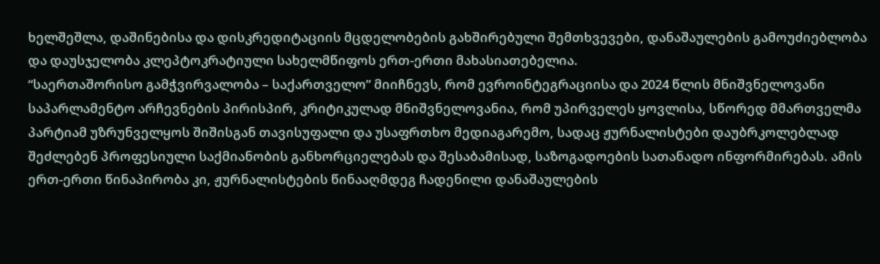ხელშეშლა, დაშინებისა და დისკრედიტაციის მცდელობების გახშირებული შემთხვევები, დანაშაულების გამოუძიებლობა და დაუსჯელობა კლეპტოკრატიული სახელმწიფოს ერთ-ერთი მახასიათებელია.
“საერთაშორისო გამჭვირვალობა – საქართველო” მიიჩნევს, რომ ევროინტეგრაციისა და 2024 წლის მნიშვნელოვანი საპარლამენტო არჩევნების პირისპირ, კრიტიკულად მნიშვნელოვანია, რომ უპირველეს ყოვლისა, სწორედ მმართველმა პარტიამ უზრუნველყოს შიშისგან თავისუფალი და უსაფრთხო მედიაგარემო, სადაც ჟურნალისტები დაუბრკოლებლად შეძლებენ პროფესიული საქმიანობის განხორციელებას და შესაბამისად, საზოგადოების სათანადო ინფორმირებას. ამის ერთ-ერთი წინაპირობა კი, ჟურნალისტების წინააღმდეგ ჩადენილი დანაშაულების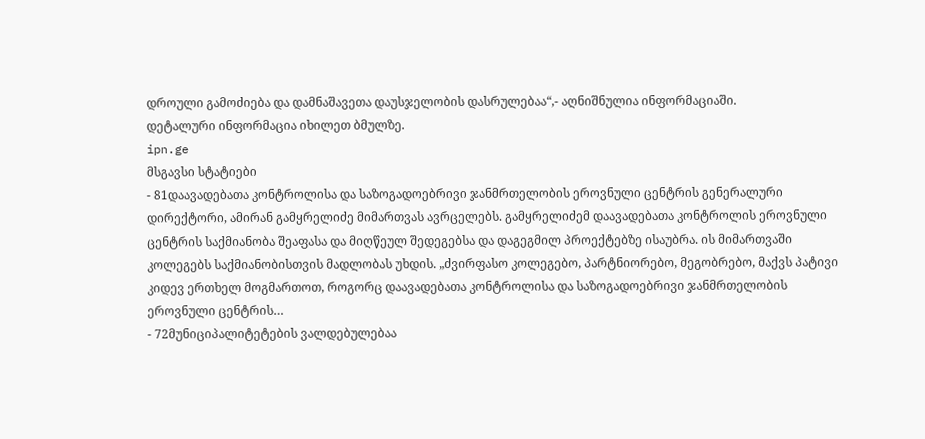დროული გამოძიება და დამნაშავეთა დაუსჯელობის დასრულებაა“,- აღნიშნულია ინფორმაციაში.
დეტალური ინფორმაცია იხილეთ ბმულზე.
ipn.ge
მსგავსი სტატიები
- 81დაავადებათა კონტროლისა და საზოგადოებრივი ჯანმრთელობის ეროვნული ცენტრის გენერალური დირექტორი, ამირან გამყრელიძე მიმართვას ავრცელებს. გამყრელიძემ დაავადებათა კონტროლის ეროვნული ცენტრის საქმიანობა შეაფასა და მიღწეულ შედეგებსა და დაგეგმილ პროექტებზე ისაუბრა. ის მიმართვაში კოლეგებს საქმიანობისთვის მადლობას უხდის. „ძვირფასო კოლეგებო, პარტნიორებო, მეგობრებო, მაქვს პატივი კიდევ ერთხელ მოგმართოთ, როგორც დაავადებათა კონტროლისა და საზოგადოებრივი ჯანმრთელობის ეროვნული ცენტრის…
- 72მუნიციპალიტეტების ვალდებულებაა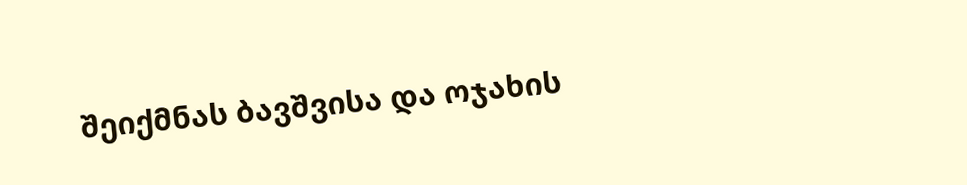შეიქმნას ბავშვისა და ოჯახის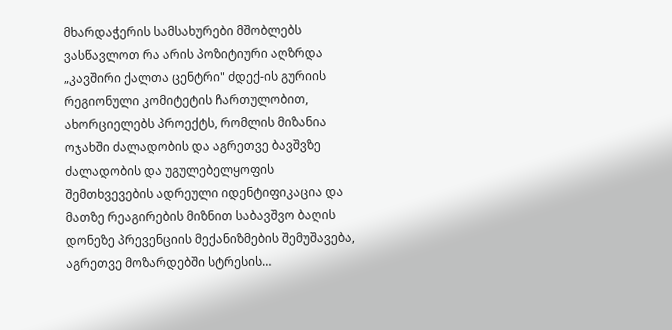მხარდაჭერის სამსახურები მშობლებს ვასწავლოთ რა არის პოზიტიური აღზრდა „კავშირი ქალთა ცენტრი" ძდექ-ის გურიის რეგიონული კომიტეტის ჩართულობით, ახორციელებს პროექტს, რომლის მიზანია ოჯახში ძალადობის და აგრეთვე ბავშვზე ძალადობის და უგულებელყოფის შემთხვევების ადრეული იდენტიფიკაცია და მათზე რეაგირების მიზნით საბავშვო ბაღის დონეზე პრევენციის მექანიზმების შემუშავება, აგრეთვე მოზარდებში სტრესის…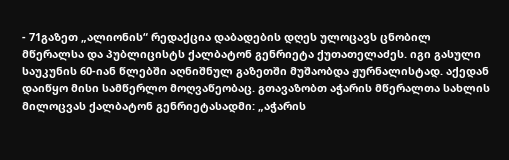- 71გაზეთ „ალიონის“ რედაქცია დაბადების დღეს ულოცავს ცნობილ მწერალსა და პუბლიცისტს ქალბატონ გენრიეტა ქუთათელაძეს. იგი გასული საუკუნის 60-იან წლებში აღნიშნულ გაზეთში მუშაობდა ჟურნალისტად. აქედან დაიწყო მისი სამწერლო მოღვაწეობაც. გთავაზობთ აჭარის მწერალთა სახლის მილოცვას ქალბატონ გენრიეტასადმი: „აჭარის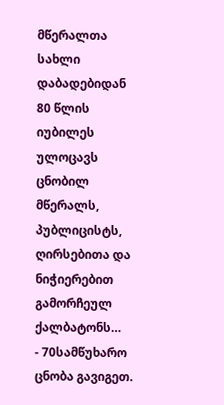მწერალთა სახლი დაბადებიდან 80 წლის იუბილეს ულოცავს ცნობილ მწერალს, პუბლიცისტს, ღირსებითა და ნიჭიერებით გამორჩეულ ქალბატონს…
- 70სამწუხარო ცნობა გავიგეთ.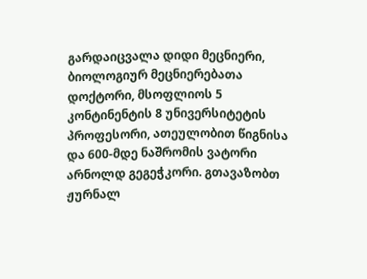გარდაიცვალა დიდი მეცნიერი, ბიოლოგიურ მეცნიერებათა დოქტორი, მსოფლიოს 5 კონტინენტის 8 უნივერსიტეტის პროფესორი, ათეულობით წიგნისა და 600-მდე ნაშრომის ვატორი არნოლდ გეგეჭკორი. გთავაზობთ ჟურნალ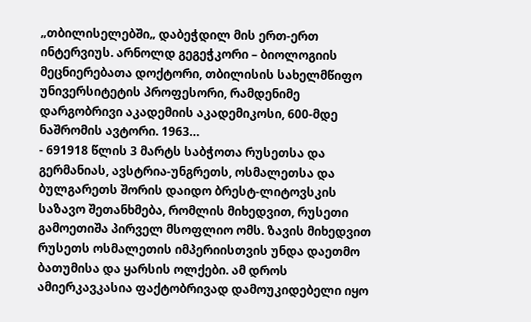„თბილისელებში„ დაბეჭდილ მის ერთ-ერთ ინტერვიუს. არნოლდ გეგეჭკორი – ბიოლოგიის მეცნიერებათა დოქტორი, თბილისის სახელმწიფო უნივერსიტეტის პროფესორი, რამდენიმე დარგობრივი აკადემიის აკადემიკოსი, 600-მდე ნაშრომის ავტორი. 1963…
- 691918 წლის 3 მარტს საბჭოთა რუსეთსა და გერმანიას, ავსტრია-უნგრეთს, ოსმალეთსა და ბულგარეთს შორის დაიდო ბრესტ-ლიტოვსკის საზავო შეთანხმება, რომლის მიხედვით, რუსეთი გამოეთიშა პირველ მსოფლიო ომს. ზავის მიხედვით რუსეთს ოსმალეთის იმპერიისთვის უნდა დაეთმო ბათუმისა და ყარსის ოლქები. ამ დროს ამიერკავკასია ფაქტობრივად დამოუკიდებელი იყო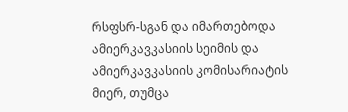რსფსრ-სგან და იმართებოდა ამიერკავკასიის სეიმის და ამიერკავკასიის კომისარიატის მიერ, თუმცა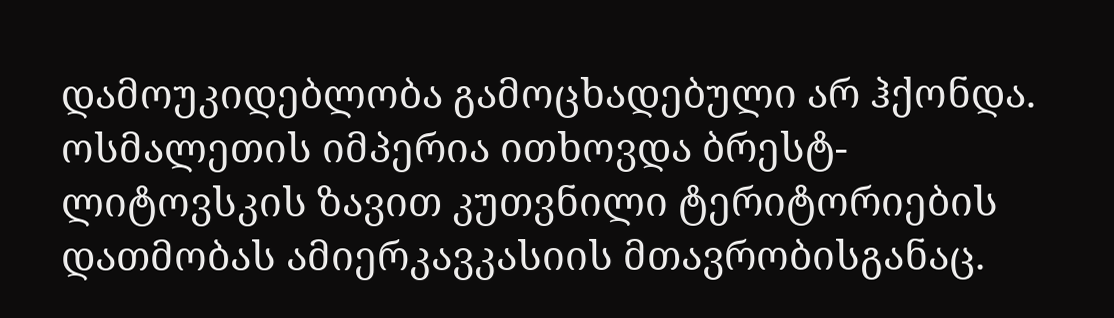დამოუკიდებლობა გამოცხადებული არ ჰქონდა. ოსმალეთის იმპერია ითხოვდა ბრესტ-ლიტოვსკის ზავით კუთვნილი ტერიტორიების დათმობას ამიერკავკასიის მთავრობისგანაც.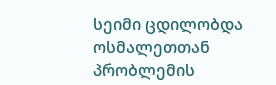სეიმი ცდილობდა ოსმალეთთან პრობლემის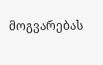მოგვარებას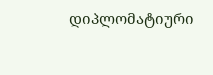დიპლომატიური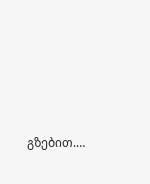გზებით.…